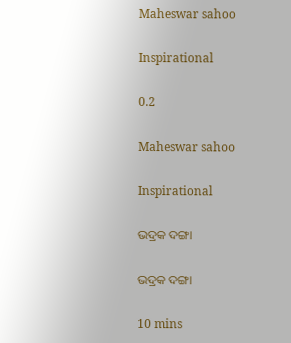Maheswar sahoo

Inspirational

0.2

Maheswar sahoo

Inspirational

ଭଦ୍ରକ ଦଙ୍ଗା

ଭଦ୍ରକ ଦଙ୍ଗା

10 mins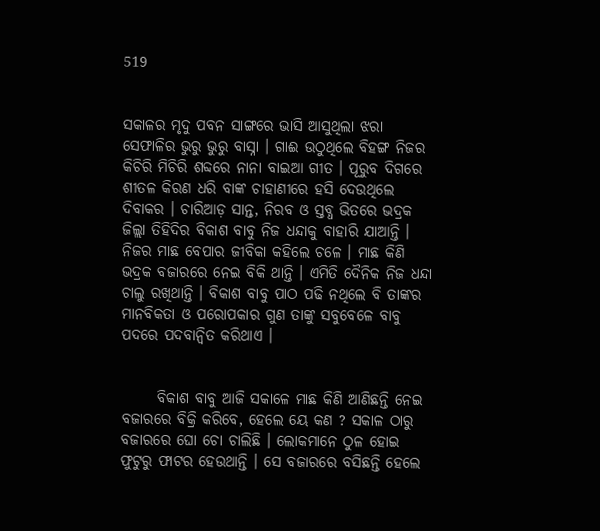519


ସକାଳର ମୃଦୁ ପବନ ସାଙ୍ଗରେ ଭାସି ଆସୁଥିଲା ଝରା ସେଫାଳିର ଭୁରୁ ଭୁରୁ ବାସ୍ନା । ଗାଈ ଉଠୁଥିଲେ ବିହଙ୍ଗ ନିଜର କିଚିରି ମିଚିରି ଶବ୍ଦରେ ନାନା ବାଇଆ ଗୀତ । ପୂରୁବ ଦିଗରେ ଶୀତଳ କିରଣ ଧରି ବାଙ୍କ ଚାହାଣୀରେ ହସି ଦେଉଥିଲେ ଦିବାକର । ଚାରିଆଡ଼ ସାନ୍ତ, ନିରବ ଓ ସ୍ତବ୍ଧ ଭିତରେ ଭଦ୍ରକ ଜିଲ୍ଲା ତିହିଦିର ବିକାଶ ବାବୁ ନିଜ ଧନ୍ଦାକୁ ବାହାରି ଯାଆନ୍ତି । ନିଜର ମାଛ ବେପାର ଜୀବିକା କହିଲେ ଚଳେ । ମାଛ କିଣି ଭଦ୍ରକ ବଜାରରେ ନେଇ ବିକି ଥାନ୍ତି । ଏମିତି ଦୈନିକ ନିଜ ଧନ୍ଦା ଚାଲୁ ରଖିଥାନ୍ତି । ବିକାଶ ବାବୁ ପାଠ ପଢି ନଥିଲେ ବି ତାଙ୍କର ମାନବିକତା ଓ ପରୋପକାର ଗୁଣ ତାଙ୍କୁ ସବୁବେଳେ ବାବୁ ପଦରେ ପଦବାନ୍ୱିତ କରିଥାଏ ।


      ବିକାଶ ବାବୁ ଆଜି ସକାଳେ ମାଛ କିଣି ଆଣିଛନ୍ତି ନେଇ ବଜାରରେ ବିକ୍ରି କରିବେ, ହେଲେ ୟେ କଣ ? ସକାଳ ଠାରୁ ବଜାରରେ ଘୋ ଚୋ ଚାଲିଛି । ଲୋକମାନେ ଠୁଳ ହୋଇ ଫୁଟୁରୁ ଫାଟର ହେଉଥାନ୍ତି । ସେ ବଜାରରେ ବସିଛନ୍ତି ହେଲେ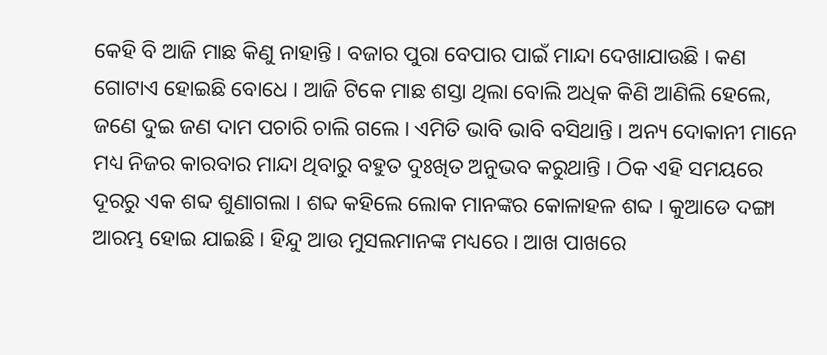କେହି ବି ଆଜି ମାଛ କିଣୁ ନାହାନ୍ତି । ବଜାର ପୁରା ବେପାର ପାଇଁ ମାନ୍ଦା ଦେଖାଯାଉଛି । କଣ ଗୋଟାଏ ହୋଇଛି ବୋଧେ । ଆଜି ଟିକେ ମାଛ ଶସ୍ତା ଥିଲା ବୋଲି ଅଧିକ କିଣି ଆଣିଲି ହେଲେ, ଜଣେ ଦୁଇ ଜଣ ଦାମ ପଚାରି ଚାଲି ଗଲେ । ଏମିତି ଭାବି ଭାବି ବସିଥାନ୍ତି । ଅନ୍ୟ ଦୋକାନୀ ମାନେ ମଧ୍ୟ ନିଜର କାରବାର ମାନ୍ଦା ଥିବାରୁ ବହୁତ ଦୁଃଖିତ ଅନୁଭବ କରୁଥାନ୍ତି । ଠିକ ଏହି ସମୟରେ ଦୂରରୁ ଏକ ଶବ୍ଦ ଶୁଣାଗଲା । ଶବ୍ଦ କହିଲେ ଲୋକ ମାନଙ୍କର କୋଳାହଳ ଶବ୍ଦ । କୁଆଡେ ଦଙ୍ଗା ଆରମ୍ଭ ହୋଇ ଯାଇଛି । ହିନ୍ଦୁ ଆଉ ମୁସଲମାନଙ୍କ ମଧ୍ୟରେ । ଆଖ ପାଖରେ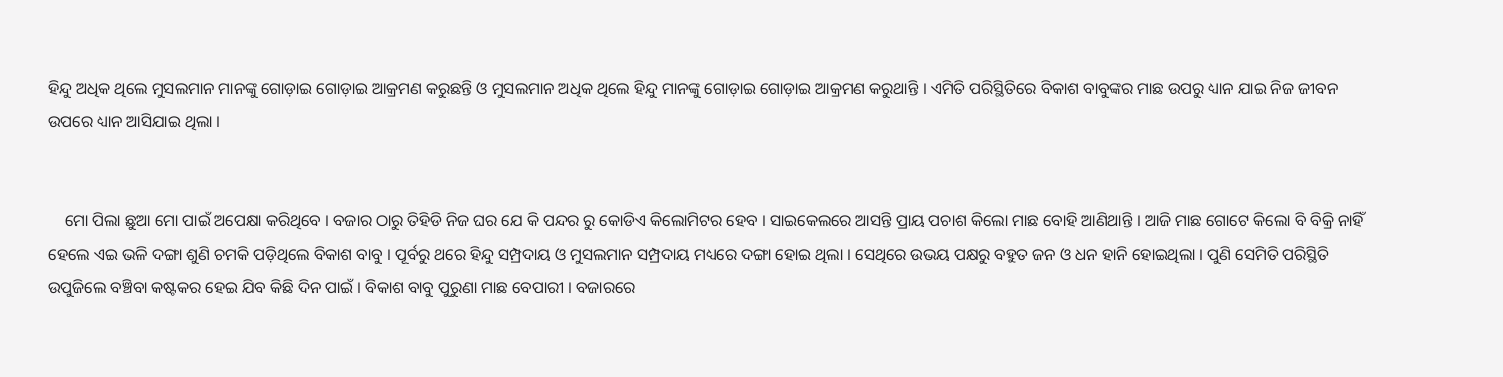ହିନ୍ଦୁ ଅଧିକ ଥିଲେ ମୁସଲମାନ ମାନଙ୍କୁ ଗୋଡ଼ାଇ ଗୋଡ଼ାଇ ଆକ୍ରମଣ କରୁଛନ୍ତି ଓ ମୁସଲମାନ ଅଧିକ ଥିଲେ ହିନ୍ଦୁ ମାନଙ୍କୁ ଗୋଡ଼ାଇ ଗୋଡ଼ାଇ ଆକ୍ରମଣ କରୁଥାନ୍ତି । ଏମିତି ପରିସ୍ଥିତିରେ ବିକାଶ ବାବୁଙ୍କର ମାଛ ଉପରୁ ଧ୍ୟାନ ଯାଇ ନିଜ ଜୀବନ ଉପରେ ଧ୍ୟାନ ଆସିଯାଇ ଥିଲା ।


    ମୋ ପିଲା ଛୁଆ ମୋ ପାଇଁ ଅପେକ୍ଷା କରିଥିବେ । ବଜାର ଠାରୁ ତିହିଡି ନିଜ ଘର ଯେ କି ପନ୍ଦର ରୁ କୋଡିଏ କିଲୋମିଟର ହେବ । ସାଇକେଲରେ ଆସନ୍ତି ପ୍ରାୟ ପଚାଶ କିଲୋ ମାଛ ବୋହି ଆଣିଥାନ୍ତି । ଆଜି ମାଛ ଗୋଟେ କିଲୋ ବି ବିକ୍ରି ନାହିଁ ହେଲେ ଏଇ ଭଳି ଦଙ୍ଗା ଶୁଣି ଚମକି ପଡ଼ିଥିଲେ ବିକାଶ ବାବୁ । ପୂର୍ବରୁ ଥରେ ହିନ୍ଦୁ ସମ୍ପ୍ରଦାୟ ଓ ମୁସଲମାନ ସମ୍ପ୍ରଦାୟ ମଧ୍ୟରେ ଦଙ୍ଗା ହୋଇ ଥିଲା । ସେଥିରେ ଉଭୟ ପକ୍ଷରୁ ବହୁତ ଜନ ଓ ଧନ ହାନି ହୋଇଥିଲା । ପୁଣି ସେମିତି ପରିସ୍ଥିତି ଉପୁଜିଲେ ବଞ୍ଚିବା କଷ୍ଟକର ହେଇ ଯିବ କିଛି ଦିନ ପାଇଁ । ବିକାଶ ବାବୁ ପୁରୁଣା ମାଛ ବେପାରୀ । ବଜାରରେ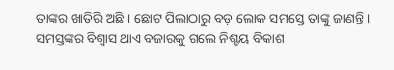ତାଙ୍କର ଖାତିରି ଅଛି । ଛୋଟ ପିଲାଠାରୁ ବଡ଼ ଲୋକ ସମସ୍ତେ ତାଙ୍କୁ ଜାଣନ୍ତି । ସମସ୍ତଙ୍କର ବିଶ୍ୱାସ ଥାଏ ବଜାରକୁ ଗଲେ ନିଶ୍ଚୟ ବିକାଶ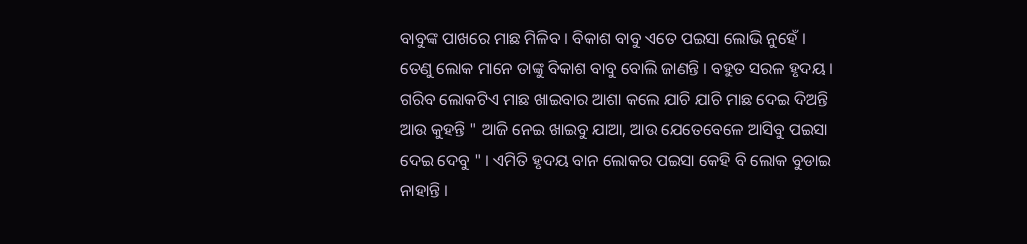ବାବୁଙ୍କ ପାଖରେ ମାଛ ମିଳିବ । ବିକାଶ ବାବୁ ଏତେ ପଇସା ଲୋଭି ନୁହେଁ । ତେଣୁ ଲୋକ ମାନେ ତାଙ୍କୁ ବିକାଶ ବାବୁ ବୋଲି ଜାଣନ୍ତି । ବହୁତ ସରଳ ହୃଦୟ । ଗରିବ ଲୋକଟିଏ ମାଛ ଖାଇବାର ଆଶା କଲେ ଯାଚି ଯାଚି ମାଛ ଦେଇ ଦିଅନ୍ତି ଆଉ କୁହନ୍ତି " ଆଜି ନେଇ ଖାଇବୁ ଯାଆ, ଆଉ ଯେତେବେଳେ ଆସିବୁ ପଇସା ଦେଇ ଦେବୁ " । ଏମିତି ହୃଦୟ ବାନ ଲୋକର ପଇସା କେହି ବି ଲୋକ ବୁଡାଇ ନାହାନ୍ତି ।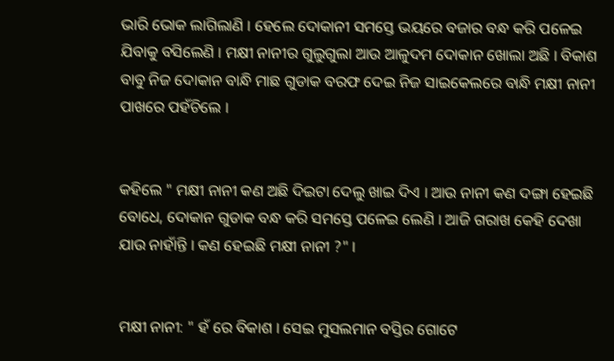ଭାରି ଭୋକ ଲାଗିଲାଣି । ହେଲେ ଦୋକାନୀ ସମସ୍ତେ ଭୟରେ ବଜାର ବନ୍ଧ କରି ପଳେଇ ଯିବାକୁ ବସିଲେଣି । ମକ୍ଷୀ ନାନୀର ଗୁଲୁଗୁଲା ଆଉ ଆଳୁଦମ ଦୋକାନ ଖୋଲା ଅଛି । ବିକାଶ ବାବୁ ନିଜ ଦୋକାନ ବାନ୍ଧି ମାଛ ଗୁଡାକ ବରଫ ଦେଇ ନିଜ ସାଇକେଲରେ ବାନ୍ଧି ମକ୍ଷୀ ନାନୀ ପାଖରେ ପହଁଚିଲେ ।


କହିଲେ " ମକ୍ଷୀ ନାନୀ କଣ ଅଛି ଦିଇଟା ଦେଲୁ ଖାଇ ଦିଏ । ଆଉ ନାନୀ କଣ ଦଙ୍ଗା ହେଇଛି ବୋଧେ, ଦୋକାନ ଗୁଡାକ ବନ୍ଧ କରି ସମସ୍ତେ ପଳେଇ ଲେଣି । ଆଜି ଗରାଖ କେହି ଦେଖା ଯାଉ ନାହାଁନ୍ତି । କଣ ହେଇଛି ମକ୍ଷୀ ନାନୀ ?" ।


ମକ୍ଷୀ ନାନୀ: " ହଁ ରେ ବିକାଶ । ସେଇ ମୁସଲମାନ ବସ୍ତିର ଗୋଟେ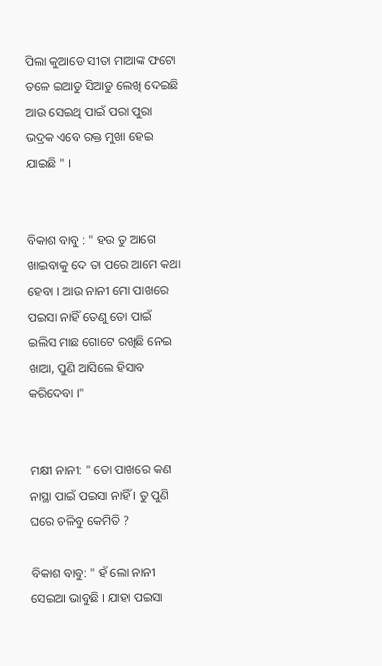ପିଲା କୁଆଡେ ସୀତା ମାଆଙ୍କ ଫଟୋ ତଳେ ଇଆଡୁ ସିଆଡୁ ଲେଖି ଦେଇଛି ଆଉ ସେଇଥି ପାଇଁ ପରା ପୁରା ଭଦ୍ରକ ଏବେ ରକ୍ତ ମୁଖା ହେଇ ଯାଇଛି " ।


ବିକାଶ ବାବୁ : " ହଉ ତୁ ଆଗେ ଖାଇବାକୁ ଦେ ତା ପରେ ଆମେ କଥା ହେବା । ଆଉ ନାନୀ ମୋ ପାଖରେ ପଇସା ନାହିଁ ତେଣୁ ତୋ ପାଇଁ ଇଲିସ ମାଛ ଗୋଟେ ରଖିଛି ନେଇ ଖାଆ, ପୁଣି ଆସିଲେ ହିସାବ କରିଦେବା ।"


ମକ୍ଷୀ ନାନୀ: " ତୋ ପାଖରେ କଣ ନାସ୍ଥା ପାଇଁ ପଇସା ନାହିଁ । ତୁ ପୁଣି ଘରେ ଚଳିବୁ କେମିତି ?

ବିକାଶ ବାବୁ: " ହଁ ଲୋ ନାନୀ ସେଇଆ ଭାବୁଛି । ଯାହା ପଇସା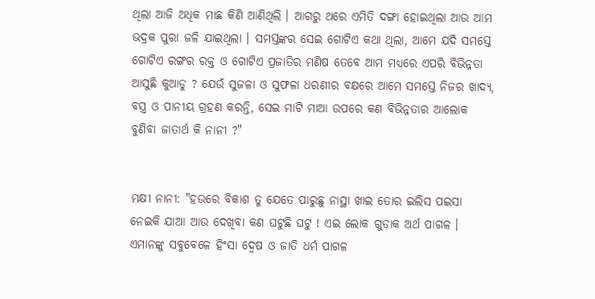ଥିଲା ଆଜି ଅଧିକ ମାଛ କିଣି ଆଣିଥିଲି । ଆଗରୁ ଥରେ ଏମିତି ଦଙ୍ଗା ହୋଇଥିଲା ଆଉ ଆମ ଭଦ୍ରକ ପୁରା ଜଳି ଯାଇଥିଲା । ସମସ୍ତଙ୍କର ସେଇ ଗୋଟିଏ କଥା ଥିଲା, ଆମେ ଯଦି ସମସ୍ତେ ଗୋଟିଏ ରଙ୍ଗର ରକ୍ତ ଓ ଗୋଟିଏ ପ୍ରଜାତିର ମଣିଷ ତେବେ ଆମ ମଧ୍ୟରେ ଏପରି ବିଭିନ୍ନତା ଆସୁଛି କୁଆଡୁ ? ଯେଉଁ ସୁଜଳା ଓ ସୁଫଳା ଧରଣୀର ବକ୍ଷରେ ଆମେ ସମସ୍ତେ ନିଜର ଖାଦ୍ୟ, ବସ୍ତ୍ର ଓ ପାନୀୟ ଗ୍ରହଣ କରନ୍ତି, ସେଇ ମାଟି ମାଆ ଉପରେ କଣ ବିଭିନ୍ନତାର ଆଲୋକ ବୁଣିବା ଜାତାର୍ଥ କି ନାନୀ ?"


ମକ୍ଷୀ ନାନୀ: "ହଉରେ ବିକାଶ ତୁ ଯେତେ ପାରୁଛୁ ନାସ୍ଥା ଖାଇ ତୋର ଇଲିସ ପଇସା ନେଇକି ଯାଆ ଆଉ ଦେଖିବା କଣ ଘଟୁଛି ଘଟୁ ! ଏଇ ଲୋକ ଗୁଡାକ ଅର୍ଥ ପାଗଳ । ଏମାନଙ୍କୁ ସବୁବେଳେ ହିଂସା ଦ୍ଵେଷ ଓ ଜାତି ଧର୍ମ ପାଗଳ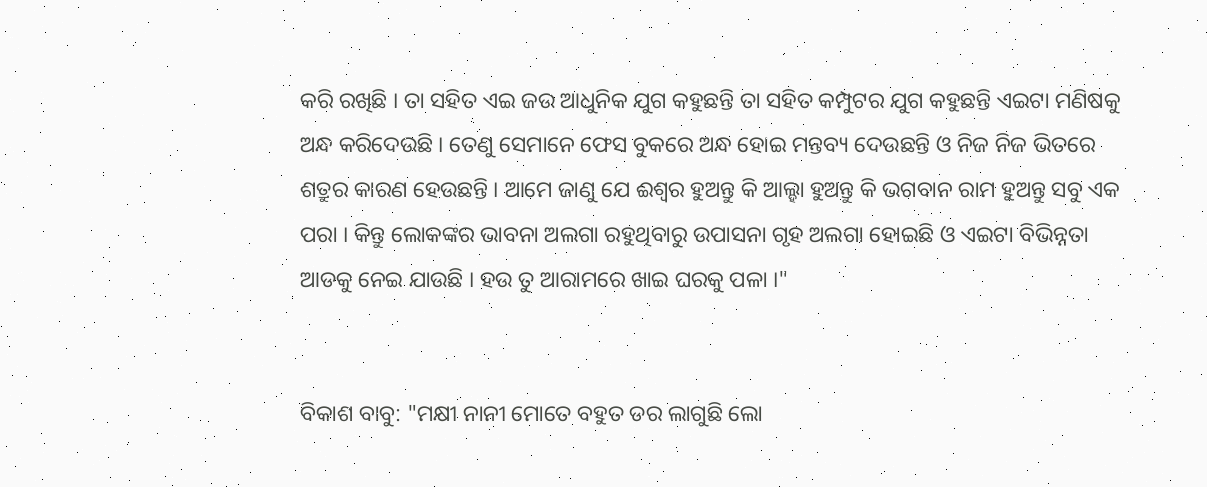କରି ରଖିଛି । ତା ସହିତ ଏଇ ଜଉ ଆଧୁନିକ ଯୁଗ କହୁଛନ୍ତି ତା ସହିତ କମ୍ପୁଟର ଯୁଗ କହୁଛନ୍ତି ଏଇଟା ମଣିଷକୁ ଅନ୍ଧ କରିଦେଉଛି । ତେଣୁ ସେମାନେ ଫେସ ବୁକରେ ଅନ୍ଧ ହୋଇ ମନ୍ତବ୍ୟ ଦେଉଛନ୍ତି ଓ ନିଜ ନିଜ ଭିତରେ ଶତ୍ରୁର କାରଣ ହେଉଛନ୍ତି । ଆମେ ଜାଣୁ ଯେ ଈଶ୍ୱର ହୁଅନ୍ତୁ କି ଆଲ୍ହା ହୁଅନ୍ତୁ କି ଭଗବାନ ରାମ ହୁଅନ୍ତୁ ସବୁ ଏକ ପରା । କିନ୍ତୁ ଲୋକଙ୍କର ଭାବନା ଅଲଗା ରହୁଥିବାରୁ ଉପାସନା ଗୃହ ଅଲଗା ହୋଇଛି ଓ ଏଇଟା ବିଭିନ୍ନତା ଆଡକୁ ନେଇ ଯାଉଛି । ହଉ ତୁ ଆରାମରେ ଖାଇ ଘରକୁ ପଳା ।"


ବିକାଶ ବାବୁ: "ମକ୍ଷୀ ନାନୀ ମୋତେ ବହୁତ ଡର ଲାଗୁଛି ଲୋ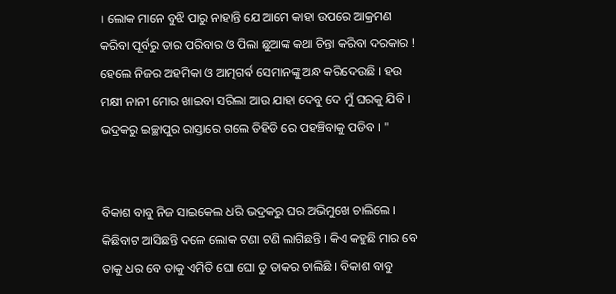। ଲୋକ ମାନେ ବୁଝି ପାରୁ ନାହାନ୍ତି ଯେ ଆମେ କାହା ଉପରେ ଆକ୍ରମଣ କରିବା ପୂର୍ବରୁ ତାର ପରିବାର ଓ ପିଲା ଛୁଆଙ୍କ କଥା ଚିନ୍ତା କରିବା ଦରକାର ! ହେଲେ ନିଜର ଅହମିକା ଓ ଆତ୍ମଗର୍ଵ ସେମାନଙ୍କୁ ଅନ୍ଧ କରିଦେଉଛି । ହଉ ମକ୍ଷୀ ନାନୀ ମୋର ଖାଇବା ସରିଲା ଆଉ ଯାହା ଦେବୁ ଦେ ମୁଁ ଘରକୁ ଯିବି । ଭଦ୍ରକରୁ ଇଚ୍ଛାପୁର ରାସ୍ତାରେ ଗଲେ ତିହିଡି ରେ ପହଞ୍ଚିବାକୁ ପଡିବ । "


ବିକାଶ ବାବୁ ନିଜ ସାଇକେଲ ଧରି ଭଦ୍ରକରୁ ଘର ଅଭିମୁଖେ ଚାଲିଲେ । କିଛିବାଟ ଆସିଛନ୍ତି ଦଳେ ଲୋକ ଟଣା ଟଣି ଲାଗିଛନ୍ତି । କିଏ କହୁଛି ମାର ବେ ତାକୁ ଧର ବେ ତାକୁ ଏମିତି ଘୋ ଘୋ ତୁ ତାକର ଚାଲିଛି । ବିକାଶ ବାବୁ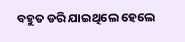ବହୁତ ଡରି ଯାଇଥିଲେ ହେଲେ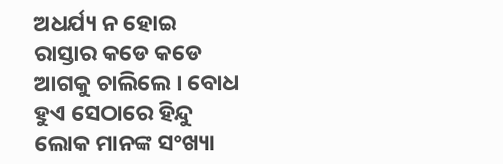ଅଧର୍ଯ୍ୟ ନ ହୋଇ ରାସ୍ତାର କଡେ କଡେ ଆଗକୁ ଚାଲିଲେ । ବୋଧ ହୁଏ ସେଠାରେ ହିନ୍ଦୁ ଲୋକ ମାନଙ୍କ ସଂଖ୍ୟା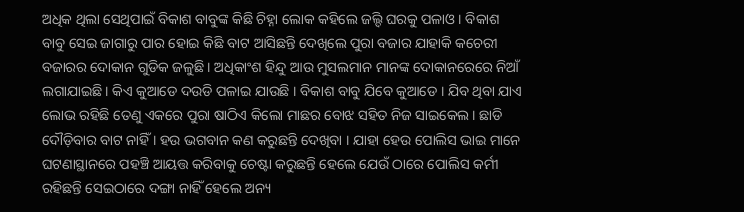ଅଧିକ ଥିଲା ସେଥିପାଇଁ ବିକାଶ ବାବୁଙ୍କ କିଛି ଚିହ୍ନା ଲୋକ କହିଲେ ଜଲ୍ଦି ଘରକୁ ପଳାଓ । ବିକାଶ ବାବୁ ସେଇ ଜାଗାରୁ ପାର ହୋଇ କିଛି ବାଟ ଆସିଛନ୍ତି ଦେଖିଲେ ପୁରା ବଜାର ଯାହାକି କଚେରୀ ବଜାରର ଦୋକାନ ଗୁଡିକ ଜଳୁଛି । ଅଧିକାଂଶ ହିନ୍ଦୁ ଆଉ ମୁସଲମାନ ମାନଙ୍କ ଦୋକାନରେରେ ନିଆଁ ଲଗାଯାଇଛି । କିଏ କୁଆଡେ ଦଉଡି ପଳାଇ ଯାଉଛି । ବିକାଶ ବାବୁ ଯିବେ କୁଆଡେ । ଯିବ ଥିବା ଯାଏ ଲୋଭ ରହିଛି ତେଣୁ ଏକରେ ପୁରା ଷାଠିଏ କିଲୋ ମାଛର ବୋଝ ସହିତ ନିଜ ସାଇକେଲ । ଛାଡି ଦୌଡ଼ିବାର ବାଟ ନାହିଁ । ହଉ ଭଗବାନ କଣ କରୁଛନ୍ତି ଦେଖିବା । ଯାହା ହେଉ ପୋଲିସ ଭାଇ ମାନେ ଘଟଣାସ୍ଥାନରେ ପହଞ୍ଚି ଆୟତ୍ତ କରିବାକୁ ଚେଷ୍ଟା କରୁଛନ୍ତି ହେଲେ ଯେଉଁ ଠାରେ ପୋଲିସ କର୍ମୀ ରହିଛନ୍ତି ସେଇଠାରେ ଦଙ୍ଗା ନାହିଁ ହେଲେ ଅନ୍ୟ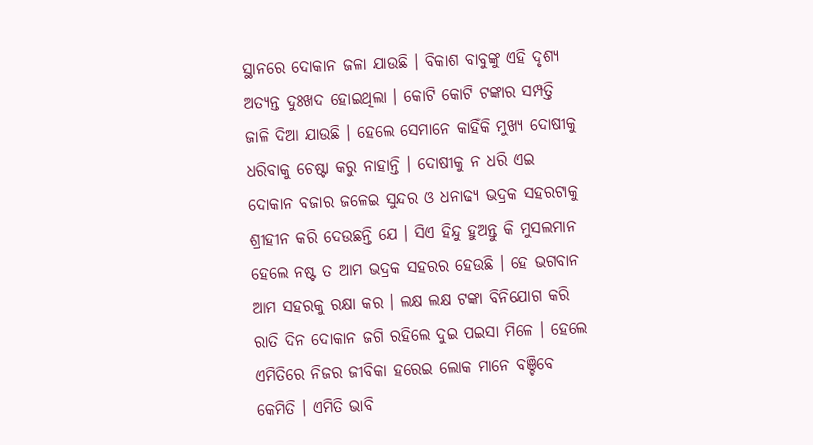ସ୍ଥାନରେ ଦୋକାନ ଜଳା ଯାଉଛି । ବିକାଶ ବାବୁଙ୍କୁ ଏହି ଦୃଶ୍ୟ ଅତ୍ୟନ୍ତ ଦୁଃଖଦ ହୋଇଥିଲା । କୋଟି କୋଟି ଟଙ୍କାର ସମ୍ପତ୍ତି ଜାଳି ଦିଆ ଯାଉଛି । ହେଲେ ସେମାନେ କାହିଁକି ମୁଖ୍ୟ ଦୋଷୀକୁ ଧରିବାକୁ ଚେଷ୍ଟା କରୁ ନାହାନ୍ତି । ଦୋଷୀକୁ ନ ଧରି ଏଇ ଦୋକାନ ବଜାର ଜଳେଇ ସୁନ୍ଦର ଓ ଧନାଢ୍ୟ ଭଦ୍ରକ ସହରଟାକୁ ଶ୍ରୀହୀନ କରି ଦେଉଛନ୍ତି ଯେ । ସିଏ ହିନ୍ଦୁ ହୁଅନ୍ତୁ କି ମୁସଲମାନ ହେଲେ ନଷ୍ଟ ତ ଆମ ଭଦ୍ରକ ସହରର ହେଉଛି । ହେ ଭଗବାନ ଆମ ସହରକୁ ରକ୍ଷା କର । ଲକ୍ଷ ଲକ୍ଷ ଟଙ୍କା ବିନିଯୋଗ କରି ରାତି ଦିନ ଦୋକାନ ଜଗି ରହିଲେ ଦୁଇ ପଇସା ମିଳେ । ହେଲେ ଏମିତିରେ ନିଜର ଜୀବିକା ହରେଇ ଲୋକ ମାନେ ବଞ୍ଚିବେ କେମିତି । ଏମିତି ଭାବି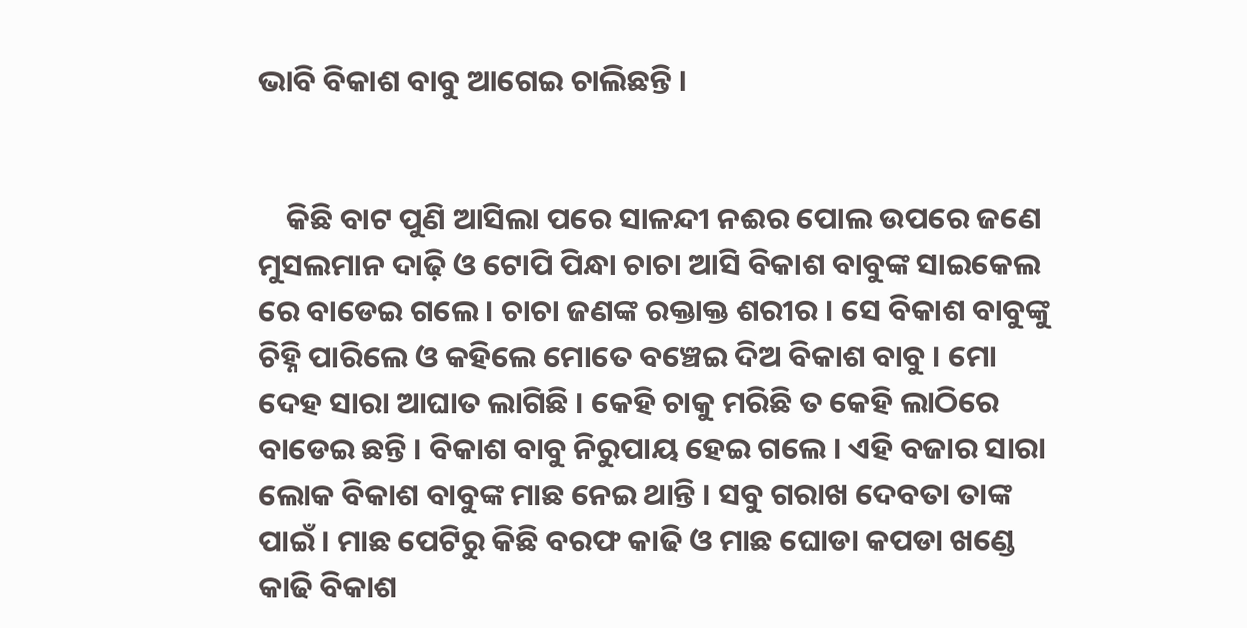ଭାବି ବିକାଶ ବାବୁ ଆଗେଇ ଚାଲିଛନ୍ତି ।


    କିଛି ବାଟ ପୁଣି ଆସିଲା ପରେ ସାଳନ୍ଦୀ ନଈର ପୋଲ ଉପରେ ଜଣେ ମୁସଲମାନ ଦାଢ଼ି ଓ ଟୋପି ପିନ୍ଧା ଚାଚା ଆସି ବିକାଶ ବାବୁଙ୍କ ସାଇକେଲ ରେ ବାଡେଇ ଗଲେ । ଚାଚା ଜଣଙ୍କ ରକ୍ତାକ୍ତ ଶରୀର । ସେ ବିକାଶ ବାବୁଙ୍କୁ ଚିହ୍ନି ପାରିଲେ ଓ କହିଲେ ମୋତେ ବଞ୍ଚେଇ ଦିଅ ବିକାଶ ବାବୁ । ମୋ ଦେହ ସାରା ଆଘାତ ଲାଗିଛି । କେହି ଚାକୁ ମରିଛି ତ କେହି ଲାଠିରେ ବାଡେଇ ଛନ୍ତି । ବିକାଶ ବାବୁ ନିରୁପାୟ ହେଇ ଗଲେ । ଏହି ବଜାର ସାରା ଲୋକ ବିକାଶ ବାବୁଙ୍କ ମାଛ ନେଇ ଥାନ୍ତି । ସବୁ ଗରାଖ ଦେବତା ତାଙ୍କ ପାଇଁ । ମାଛ ପେଟିରୁ କିଛି ବରଫ କାଢି ଓ ମାଛ ଘୋଡା କପଡା ଖଣ୍ଡେ କାଢି ବିକାଶ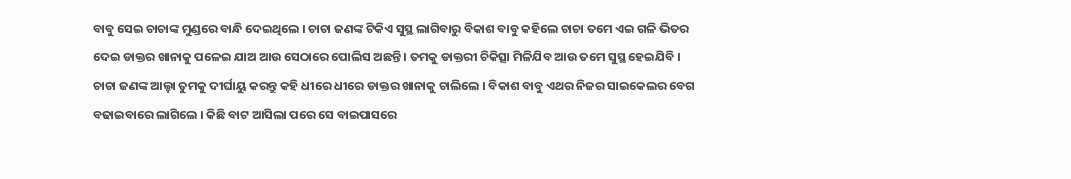ବାବୁ ସେଇ ଚାଚାଙ୍କ ମୁଣ୍ଡରେ ବାନ୍ଧି ଦେଇଥିଲେ । ଚାଚା ଜଣଙ୍କ ଟିକିଏ ସୁସ୍ଥ ଲାଗିବାରୁ ବିକାଶ ବାବୁ କହିଲେ ଚାଚା ତମେ ଏଇ ଗଳି ଭିତର ଦେଇ ଡାକ୍ତର ଖାନାକୁ ପଳେଇ ଯାଅ ଆଉ ସେଠାରେ ପୋଲିସ ଅଛନ୍ତି । ତମକୁ ଡାକ୍ତରୀ ଚିକିତ୍ସା ମିଳିଯିବ ଆଉ ତମେ ସୁସ୍ଥ ହେଇଯିବି । ଚାଚା ଜଣଙ୍କ ଆଲ୍ହା ତୁମକୁ ଦୀର୍ଘାୟୁ କରନ୍ତୁ କହି ଧୀରେ ଧୀରେ ଡାକ୍ତର ଖାନାକୁ ଚାଲିଲେ । ବିକାଶ ବାବୁ ଏଥର ନିଜର ସାଇକେଲର ବେଗ ବଢାଇବାରେ ଲାଗିଲେ । କିଛି ବାଟ ଆସିଲା ପରେ ସେ ବାଇପାସରେ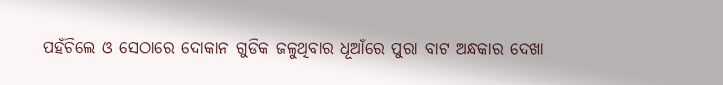ପହଁଚିଲେ ଓ ସେଠାରେ ଦୋକାନ ଗୁଡିକ ଜଳୁଥିବାର ଧୂଆଁରେ ପୁରା ବାଟ ଅନ୍ଧକାର ଦେଖା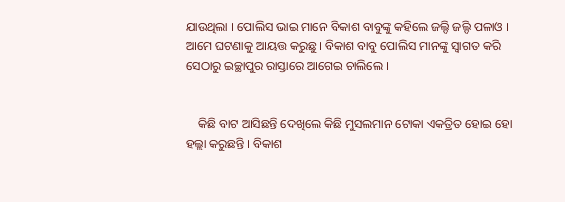ଯାଉଥିଲା । ପୋଲିସ ଭାଇ ମାନେ ବିକାଶ ବାବୁଙ୍କୁ କହିଲେ ଜଲ୍ଦି ଜଲ୍ଦି ପଳାଓ । ଆମେ ଘଟଣାକୁ ଆୟତ୍ତ କରୁଛୁ । ବିକାଶ ବାବୁ ପୋଲିସ ମାନଙ୍କୁ ସ୍ୱାଗତ କରି ସେଠାରୁ ଇଚ୍ଛାପୁର ରାସ୍ତାରେ ଆଗେଇ ଚାଲିଲେ ।


    କିଛି ବାଟ ଆସିଛନ୍ତି ଦେଖିଲେ କିଛି ମୁସଲମାନ ଟୋକା ଏକତ୍ରିତ ହୋଇ ହୋ ହଲ୍ଲା କରୁଛନ୍ତି । ବିକାଶ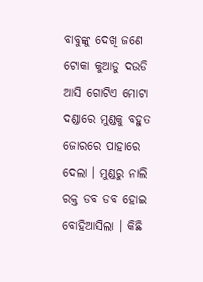ବାବୁଙ୍କୁ ଦେଖି ଜଣେ ଟୋକା କୁଆଡୁ ଦଉଡି ଆସି ଗୋଟିଏ ମୋଟା ଦଣ୍ଡାରେ ମୁଣ୍ଡକୁ ବହୁତ ଜୋରରେ ପାହାରେ ଦେଲା । ମୁଣ୍ଡରୁ ନାଲି ରକ୍ତ ଡବ ଡବ ହୋଇ ବୋହିଆସିଲା । କିଛି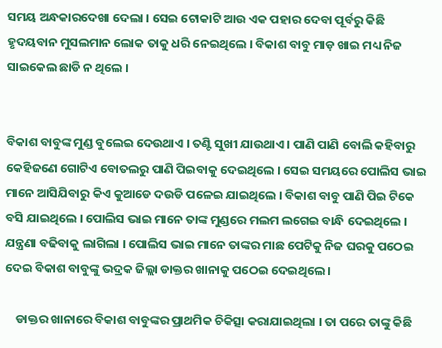ସମୟ ଅନ୍ଧକାରଦେଖା ଦେଲା । ସେଇ ଟୋକାଟି ଆଉ ଏକ ପହାର ଦେବା ପୂର୍ବରୁ କିଛି ହୃଦୟବାନ ମୁସଲମାନ ଲୋକ ତାକୁ ଧରି ନେଇଥିଲେ । ବିକାଶ ବାବୁ ମାଡ଼ ଖାଇ ମଧ୍ୟ ନିଜ ସାଇକେଲ ଛାଡି ନ ଥିଲେ ।


ବିକାଶ ବାବୁଙ୍କ ମୁଣ୍ଡ ବୁଲେଇ ଦେଉଥାଏ । ତଣ୍ଟି ସୁଖୀ ଯାଉଥାଏ । ପାଣି ପାଣି ବୋଲି କହିବାରୁ କେହିଜଣେ ଗୋଟିଏ ବୋତଲରୁ ପାଣି ପିଇବାକୁ ଦେଇଥିଲେ । ସେଇ ସମୟରେ ପୋଲିସ ଭାଇ ମାନେ ଆସିଯିବାରୁ କିଏ କୁଆଡେ ଦଉଡି ପଳେଇ ଯାଇଥିଲେ । ବିକାଶ ବାବୁ ପାଣି ପିଇ ଟିକେ ବସି ଯାଇଥିଲେ । ପୋଲିସ ଭାଇ ମାନେ ତାଙ୍କ ମୁଣ୍ଡରେ ମଲମ ଲଗେଇ ବାନ୍ଧି ଦେଇଥିଲେ । ଯନ୍ତ୍ରଣା ବଢିବାକୁ ଲାଗିଲା । ପୋଲିସ ଭାଇ ମାନେ ତାଙ୍କର ମାଛ ପେଟିକୁ ନିଜ ଘରକୁ ପଠେଇ ଦେଇ ବିକାଶ ବାବୁଙ୍କୁ ଭଦ୍ରକ ଜିଲ୍ଲା ଡାକ୍ତର ଖାନାକୁ ପଠେଇ ଦେଇଥିଲେ ।

    ଡାକ୍ତର ଖାନାରେ ବିକାଶ ବାବୁଙ୍କର ପ୍ରାଥମିକ ଚିକିତ୍ସା କରାଯାଇଥିଲା । ତା ପରେ ତାଙ୍କୁ କିଛି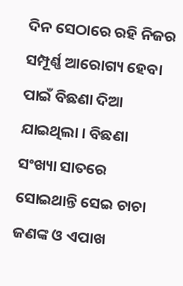ଦିନ ସେଠାରେ ରହି ନିଜର ସମ୍ପୂର୍ଣ୍ଣ ଆରୋଗ୍ୟ ହେବା ପାଇଁ ବିଛଣା ଦିଆ ଯାଇଥିଲା । ବିଛଣା ସଂଖ୍ୟା ସାତରେ ସୋଇଥାନ୍ତି ସେଇ ଚାଚା ଜଣଙ୍କ ଓ ଏପାଖ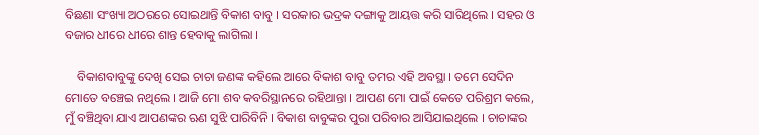ବିଛଣା ସଂଖ୍ୟା ଅଠରରେ ସୋଇଥାନ୍ତି ବିକାଶ ବାବୁ । ସରକାର ଭଦ୍ରକ ଦଙ୍ଗାକୁ ଆୟତ୍ତ କରି ସାରିଥିଲେ । ସହର ଓ ବଜାର ଧୀରେ ଧୀରେ ଶାନ୍ତ ହେବାକୁ ଲାଗିଲା ।

    ବିକାଶବାବୁଙ୍କୁ ଦେଖି ସେଇ ଚାଚା ଜଣଙ୍କ କହିଲେ ଆରେ ବିକାଶ ବାବୁ ତମର ଏହି ଅବସ୍ଥା । ତମେ ସେଦିନ ମୋତେ ବଞ୍ଚେଇ ନଥିଲେ । ଆଜି ମୋ ଶବ କବରିସ୍ଥାନରେ ରହିଥାନ୍ତା । ଆପଣ ମୋ ପାଇଁ କେତେ ପରିଶ୍ରମ କଲେ, ମୁଁ ବଞ୍ଚିଥିବା ଯାଏ ଆପଣଙ୍କର ଋଣ ସୁଝି ପାରିବିନି । ବିକାଶ ବାବୁଙ୍କର ପୁରା ପରିବାର ଆସିଯାଇଥିଲେ । ଚାଚାଙ୍କର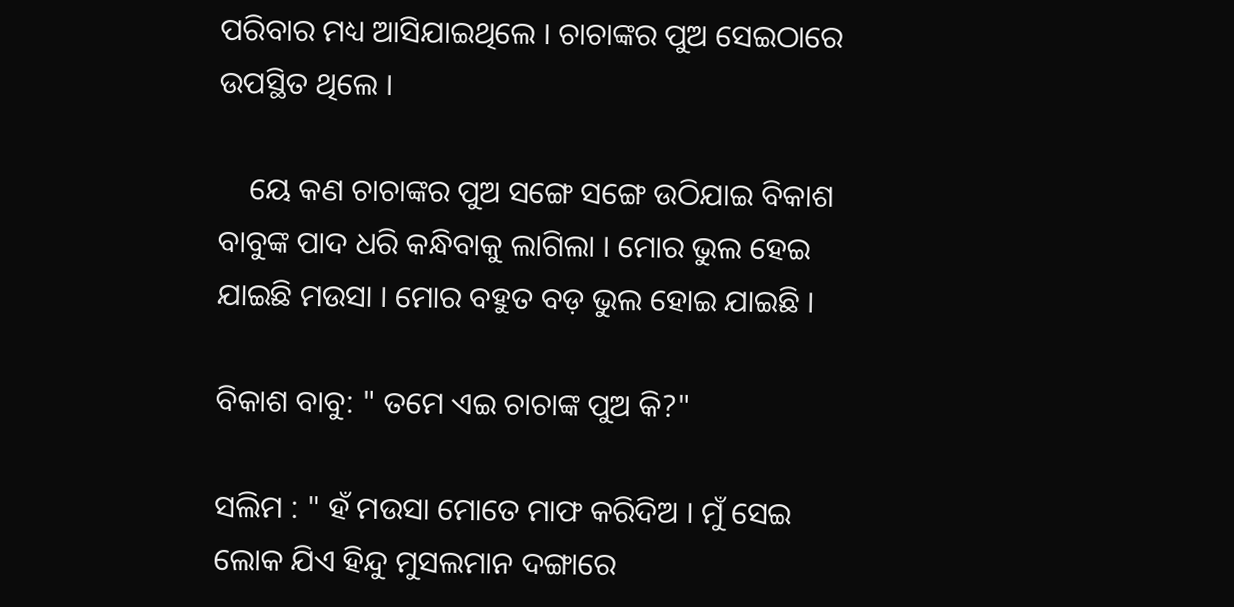ପରିବାର ମଧ୍ୟ ଆସିଯାଇଥିଲେ । ଚାଚାଙ୍କର ପୁଅ ସେଇଠାରେ ଉପସ୍ଥିତ ଥିଲେ ।

    ୟେ କଣ ଚାଚାଙ୍କର ପୁଅ ସଙ୍ଗେ ସଙ୍ଗେ ଉଠିଯାଇ ବିକାଶ ବାବୁଙ୍କ ପାଦ ଧରି କନ୍ଧିବାକୁ ଲାଗିଲା । ମୋର ଭୁଲ ହେଇ ଯାଇଛି ମଉସା । ମୋର ବହୁତ ବଡ଼ ଭୁଲ ହୋଇ ଯାଇଛି ।

ବିକାଶ ବାବୁ: " ତମେ ଏଇ ଚାଚାଙ୍କ ପୁଅ କି?"

ସଲିମ : " ହଁ ମଉସା ମୋତେ ମାଫ କରିଦିଅ । ମୁଁ ସେଇ ଲୋକ ଯିଏ ହିନ୍ଦୁ ମୁସଲମାନ ଦଙ୍ଗାରେ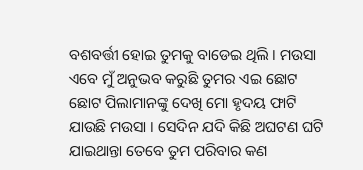ବଶବର୍ତ୍ତୀ ହୋଇ ତୁମକୁ ବାଡେଇ ଥିଲି । ମଉସା ଏବେ ମୁଁ ଅନୁଭବ କରୁଛି ତୁମର ଏଇ ଛୋଟ ଛୋଟ ପିଲାମାନଙ୍କୁ ଦେଖି ମୋ ହୃଦୟ ଫାଟି ଯାଉଛି ମଉସା । ସେଦିନ ଯଦି କିଛି ଅଘଟଣ ଘଟି ଯାଇଥାନ୍ତା ତେବେ ତୁମ ପରିବାର କଣ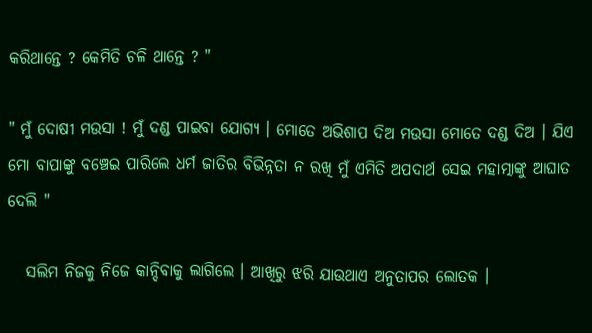କରିଥାନ୍ତେ ? କେମିତି ଚଳି ଥାନ୍ତେ ? "

" ମୁଁ ଦୋଷୀ ମଉସା ! ମୁଁ ଦଣ୍ଡ ପାଇବା ଯୋଗ୍ୟ । ମୋତେ ଅଭିଶାପ ଦିଅ ମଉସା ମୋତେ ଦଣ୍ଡ ଦିଅ । ଯିଏ ମୋ ବାପାଙ୍କୁ ବଞ୍ଚେଇ ପାରିଲେ ଧର୍ମ ଜାତିର ବିଭିନ୍ନତା ନ ରଖି ମୁଁ ଏମିତି ଅପଦାର୍ଥ ସେଇ ମହାତ୍ମାଙ୍କୁ ଆଘାତ ଦେଲି "

   ସଲିମ ନିଜକୁ ନିଜେ କାନ୍ଦିବାକୁ ଲାଗିଲେ । ଆଖିରୁ ଝରି ଯାଉଥାଏ ଅନୁତାପର ଲୋତକ ।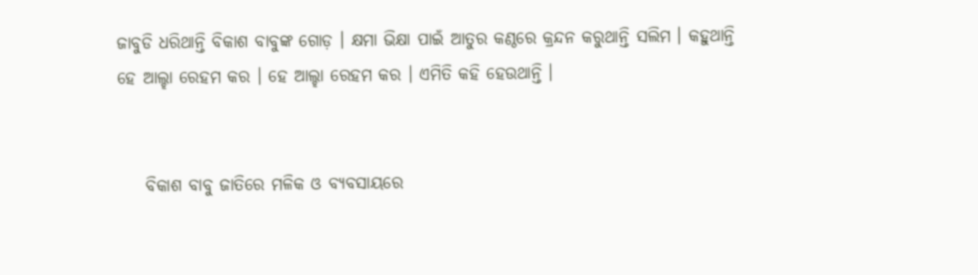ଜାବୁଡି ଧରିଥାନ୍ତି ବିକାଶ ବାବୁଙ୍କ ଗୋଡ଼ । କ୍ଷମା ଭିକ୍ଷା ପାଇଁ ଆତୁର କଣ୍ଠରେ କ୍ରନ୍ଦନ କରୁଥାନ୍ତି ସଲିମ । କହୁଥାନ୍ତି ହେ ଆଲ୍ହା ରେହମ କର । ହେ ଆଲ୍ହା ରେହମ କର । ଏମିତି କହି ହେଉଥାନ୍ତି ।


    ବିକାଶ ବାବୁ ଜାତିରେ ମଳିକ ଓ ବ୍ୟବସାୟରେ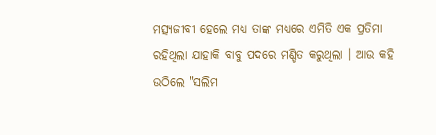ମତ୍ସ୍ୟଜୀବୀ ହେଲେ ମଧ୍ୟ ତାଙ୍କ ମଧ୍ୟରେ ଏମିତି ଏକ ପ୍ରତିମା ରହିଥିଲା ଯାହାକି ବାବୁ ପଦରେ ମଣ୍ଡିତ କରୁଥିଲା । ଆଉ କହି ଉଠିଲେ "ସଲିମ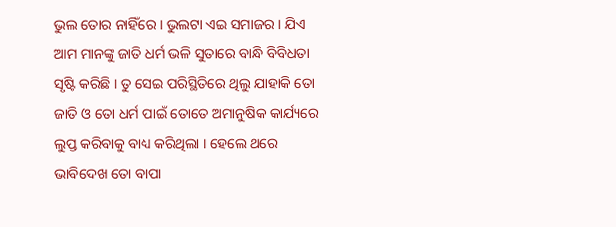ଭୁଲ ତୋର ନାହିଁରେ । ଭୁଲଟା ଏଇ ସମାଜର । ଯିଏ ଆମ ମାନଙ୍କୁ ଜାତି ଧର୍ମ ଭଳି ସୁତାରେ ବାନ୍ଧି ବିବିଧତା ସୃଷ୍ଟି କରିଛି । ତୁ ସେଇ ପରିସ୍ଥିତିରେ ଥିଲୁ ଯାହାକି ତୋ ଜାତି ଓ ତୋ ଧର୍ମ ପାଇଁ ତୋତେ ଅମାନୁଷିକ କାର୍ଯ୍ୟରେ ଲୁପ୍ତ କରିବାକୁ ବାଧ୍ୟ କରିଥିଲା । ହେଲେ ଥରେ ଭାବିଦେଖ ତୋ ବାପା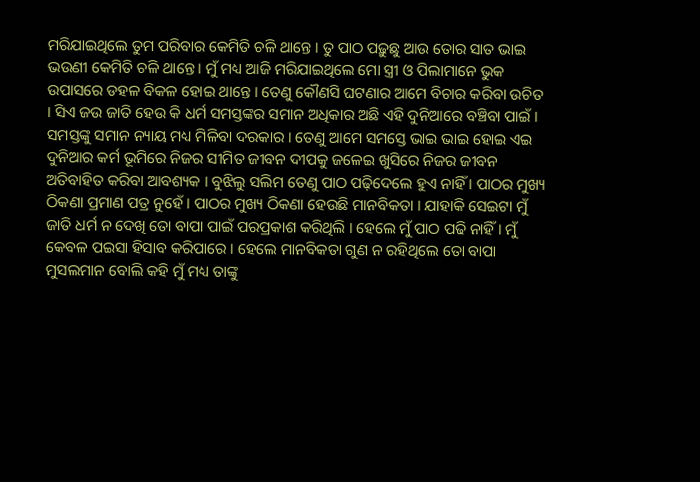ମରିଯାଇଥିଲେ ତୁମ ପରିବାର କେମିତି ଚଳି ଥାନ୍ତେ । ତୁ ପାଠ ପଢ଼ୁଛୁ ଆଉ ତୋର ସାତ ଭାଇ ଭଉଣୀ କେମିତି ଚଳି ଥାନ୍ତେ । ମୁଁ ମଧ୍ୟ ଆଜି ମରିଯାଇଥିଲେ ମୋ ସ୍ତ୍ରୀ ଓ ପିଲାମାନେ ଭୁକ ଉପାସରେ ଡହଳ ବିକଳ ହୋଇ ଥାନ୍ତେ । ତେଣୁ କୌଣସି ଘଟଣାର ଆମେ ବିଚାର କରିବା ଉଚିତ । ସିଏ ଜଉ ଜାତି ହେଉ କି ଧର୍ମ ସମସ୍ତଙ୍କର ସମାନ ଅଧିକାର ଅଛି ଏହି ଦୁନିଆରେ ବଞ୍ଚିବା ପାଇଁ । ସମସ୍ତଙ୍କୁ ସମାନ ନ୍ୟାୟ ମଧ୍ୟ ମିଳିବା ଦରକାର । ତେଣୁ ଆମେ ସମସ୍ତେ ଭାଇ ଭାଇ ହୋଇ ଏଇ ଦୁନିଆର କର୍ମ ଭୂମିରେ ନିଜର ସୀମିତ ଜୀବନ ଦୀପକୁ ଜଳେଇ ଖୁସିରେ ନିଜର ଜୀବନ ଅତିବାହିତ କରିବା ଆବଶ୍ୟକ । ବୁଝିଲୁ ସଲିମ ତେଣୁ ପାଠ ପଢ଼ିଦେଲେ ହୁଏ ନାହିଁ । ପାଠର ମୁଖ୍ୟ ଠିକଣା ପ୍ରମାଣ ପତ୍ର ନୁହେଁ । ପାଠର ମୁଖ୍ୟ ଠିକଣା ହେଉଛି ମାନବିକତା । ଯାହାକି ସେଇଟା ମୁଁ ଜାତି ଧର୍ମ ନ ଦେଖି ତୋ ବାପା ପାଇଁ ପରପ୍ରକାଶ କରିଥିଲି । ହେଲେ ମୁଁ ପାଠ ପଢି ନାହିଁ । ମୁଁ କେବଳ ପଇସା ହିସାବ କରିପାରେ । ହେଲେ ମାନବିକତା ଗୁଣ ନ ରହିଥିଲେ ତୋ ବାପା ମୁସଲମାନ ବୋଲି କହି ମୁଁ ମଧ୍ୟ ତାଙ୍କୁ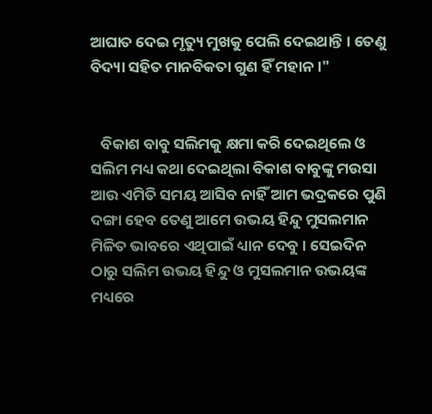ଆଘାତ ଦେଇ ମୃତ୍ୟୁ ମୁଖକୁ ପେଲି ଦେଇଥାନ୍ତି । ତେଣୁ ବିଦ୍ୟା ସହିତ ମାନବିକତା ଗୁଣ ହିଁ ମହାନ ।"


   ବିକାଶ ବାବୁ ସଲିମକୁ କ୍ଷମା କରି ଦେଇଥିଲେ ଓ ସଲିମ ମଧ୍ୟ କଥା ଦେଇଥିଲା ବିକାଶ ବାବୁଙ୍କୁ ମଉସା ଆଉ ଏମିତି ସମୟ ଆସିବ ନାହିଁ ଆମ ଭଦ୍ରକରେ ପୁଣି ଦଙ୍ଗା ହେବ ତେଣୁ ଆମେ ଉଭୟ ହିନ୍ଦୁ ମୁସଲମାନ ମିଳିତ ଭାବରେ ଏଥିପାଇଁ ଧ୍ୟାନ ଦେବୁ । ସେଇଦିନ ଠାରୁ ସଲିମ ଉଭୟ ହିନ୍ଦୁ ଓ ମୁସଲମାନ ଉଭୟଙ୍କ ମଧ୍ୟରେ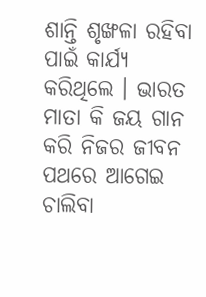ଶାନ୍ତି ଶୃଙ୍ଖଳା ରହିବା ପାଇଁ କାର୍ଯ୍ୟ କରିଥିଲେ । ଭାରତ ମାତା କି ଜୟ ଗାନ କରି ନିଜର ଜୀବନ ପଥରେ ଆଗେଇ ଚାଲିବା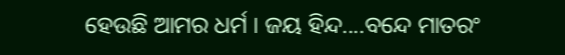ହେଉଛି ଆମର ଧର୍ମ । ଜୟ ହିନ୍ଦ....ବନ୍ଦେ ମାତରଂ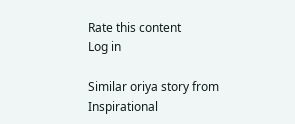Rate this content
Log in

Similar oriya story from Inspirational